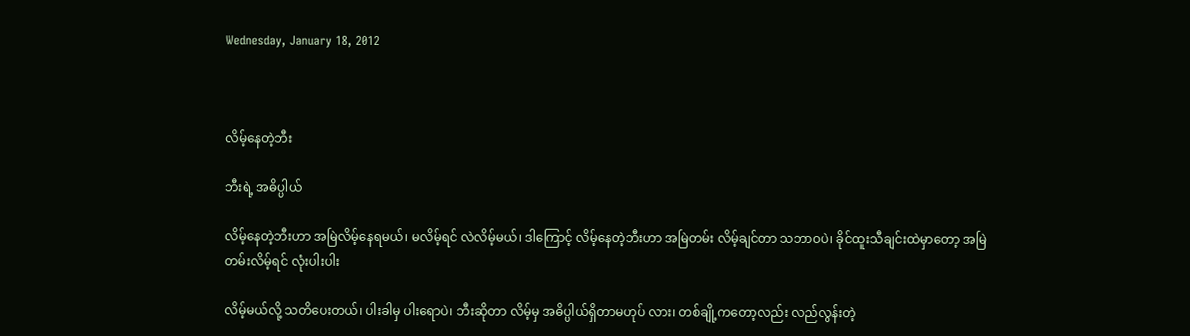Wednesday, January 18, 2012



လိမ့်နေတဲ့ဘီး

ဘီးရဲ့ အဓိပ္ပါယ်

လိမ့်နေတဲ့ဘီးဟာ အမြဲလိမ့်နေရမယ်၊ မလိမ့်ရင် လဲလိမ့်မယ်၊ ဒါကြောင့် လိမ့်နေတဲ့ဘီးဟာ အမြဲတမ်း လိမ့်ချင်တာ သဘာဝပဲ၊ ခိုင်ထူးသီချင်းထဲမှာတော့ အမြဲတမ်းလိမ့်ရင် လုံးပါးပါး

လိမ့်မယ်လို့ သတိပေးတယ်၊ ပါးခါမှ ပါးရောပဲ၊ ဘီးဆိုတာ လိမ့်မှ အဓိပ္ပါယ်ရှိတာမဟုပ် လား၊ တစ်ချို့ကတော့လည်း လည်လွန်းတဲ့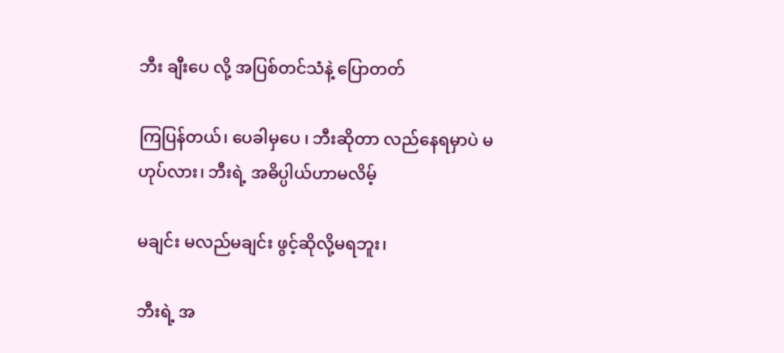ဘီး ချီးပေ လို့ အပြစ်တင်သံနဲ့ ပြောတတ်

ကြပြန်တယ်၊ ပေခါမှပေ ၊ ဘီးဆိုတာ လည်နေရမှာပဲ မဟုပ်လား၊ ဘီးရဲ့ အဓိပ္ပါယ်ဟာမလိမ့်

မချင်း မလည်မချင်း ဖွင့်ဆိုလို့မရဘူး၊

ဘီးရဲ့ အ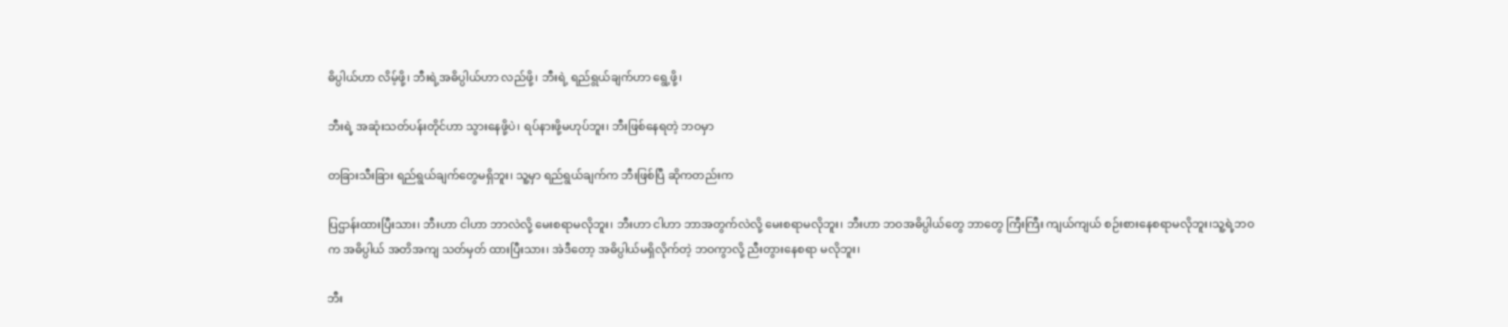ဓိပ္ပါယ်ဟာ လိမ့်ဖို့၊ ဘီးရဲ့အဓိပ္ပါယ်ဟာ လည်ဖို့၊ ဘီးရဲ့ ရည်ရွယ်ချက်ဟာ ရွေ့ဖို့၊

ဘီးရဲ့ အဆုံးသတ်ပန်းတိုင်ဟာ သွားနေဖို့ပဲ၊ ရပ်နားဖို့မဟုပ်ဘူး၊ ဘီးဖြစ်နေရတဲ့ ဘဝမှာ

တခြားသီးခြား ရည်ရွယ်ချက်တွေမရှိဘူး၊ သူ့မှာ ရည်ရွယ်ချက်က ဘီးဖြစ်ပြီ ဆိုကတည်းက

ပြဌာန်းထားပြီးသား၊ ဘီးဟာ ငါဟာ ဘာလဲလို့ မေးစရာမလိုဘူး၊ ဘီးဟာ ငါဟာ ဘာအတွက်လဲလို့ မေးစရာမလိုဘူး၊ ဘီးဟာ ဘဝအဓိပ္ပါယ်တွေ ဘာတွေ ကြီးကြီး ကျယ်ကျယ် စဉ်းစားနေစရာမလိုဘူး၊သူ့ရဲ့ဘဝက အဓိပ္ပါယ် အတိအကျ သတ်မှတ် ထားပြီးသား၊ အဲဒီတော့ အဓိပ္ပါယ်မရှိလိုက်တဲ့ ဘဝကွာလို့ ညီးတွားနေစရာ မလိုဘူး၊

ဘီး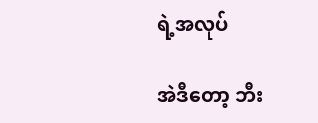ရဲ့အလုပ်

အဲဒီတော့ ဘီး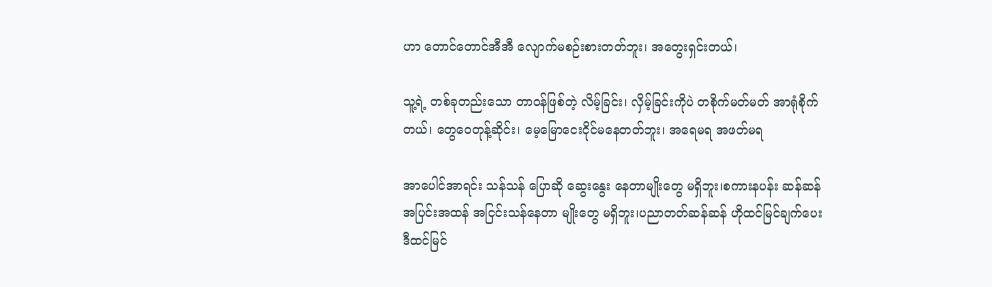ဟာ တောင်တောင်အီအီ လျောက်မစဉ်းစားတတ်ဘူး၊ အတွေးရှင်းတယ်၊

သူ့ရဲ့ တစ်ခုတည်းသော တာဝန်ဖြစ်တဲ့ လိမ့်ခြင်း၊ လှိမ့်ခြင်းကိုပဲ တစိုက်မတ်မတ် အာရုံစိုက်တယ်၊ တွေဝေတုန့်ဆိုင်း၊ မေ့မြောငေးငိုင်မနေတတ်ဘူး၊ အရေမရ အဖတ်မရ

အာပေါင်အာရင်း သန်သန် ပြောဆို ဆွေးနွေး နေတာမျိုးတွေ မရှိဘူး၊စကားနပန်း ဆန်ဆန် အပြင်းအထန် အငြင်းသန်နေတာ မျိုးတွေ မရှိဘူး၊ပညာတတ်ဆန်ဆန် ဟိုထင်မြင်ချက်ပေး
ဒီထင်မြင်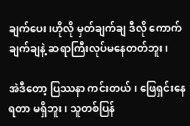ချက်ပေး၊ဟိုလို မှတ်ချက်ချ ဒီလို ကောက်ချက်ချနဲ့ ဆရာကြီးလုပ်မနေတတ်ဘူး၊

အဲဒီတော့ ပြဿနာ ကင်းတယ်၊ ဖြေရှင်းနေရတာ မရှိဘူး၊ သူတစ်ပြန်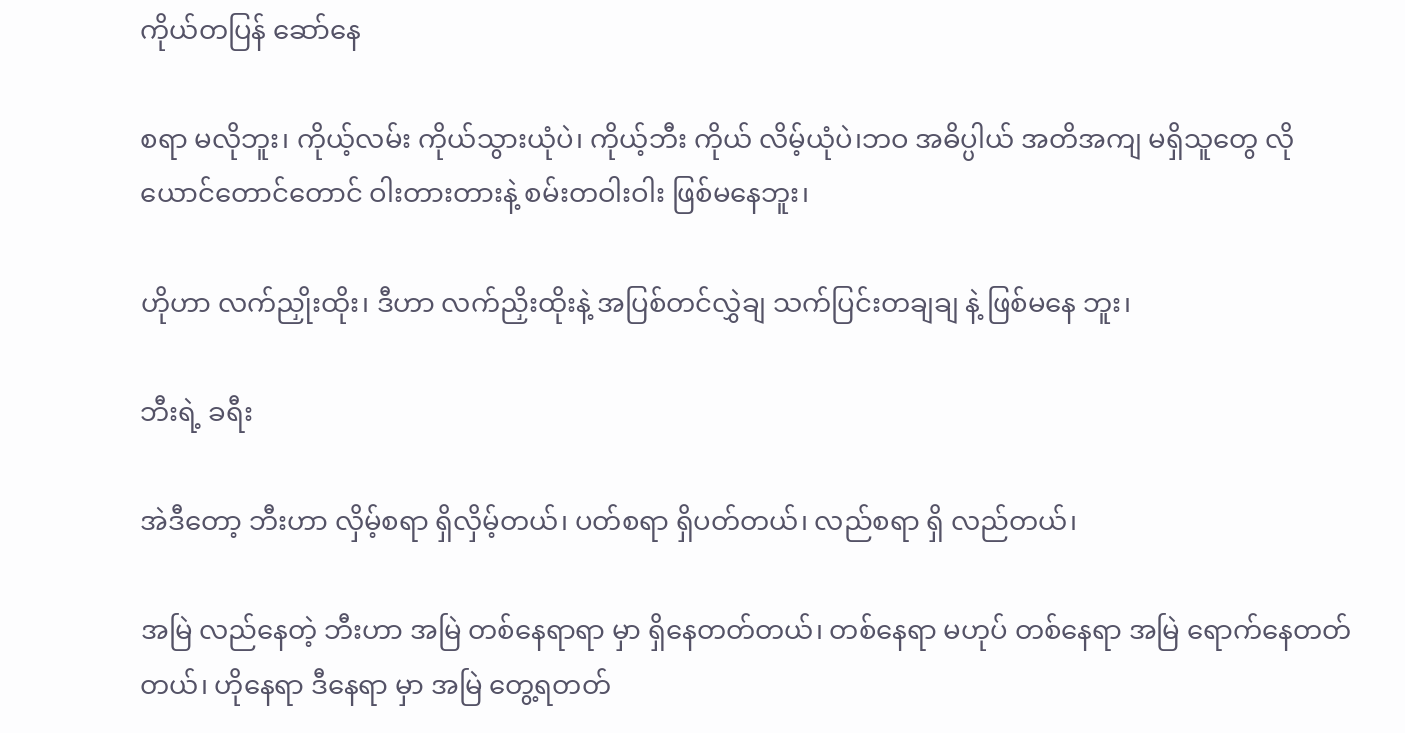ကိုယ်တပြန် ဆော်နေ

စရာ မလိုဘူး၊ ကိုယ့်လမ်း ကိုယ်သွားယုံပဲ၊ ကိုယ့်ဘီး ကိုယ် လိမ့်ယုံပဲ၊ဘဝ အဓိပ္ပါယ် အတိအကျ မရှိသူတွေ လို ယောင်တောင်တောင် ဝါးတားတားနဲ့ စမ်းတဝါးဝါး ဖြစ်မနေဘူး၊

ဟိုဟာ လက်ညှိုးထိုး၊ ဒီဟာ လက်ညှိးထိုးနဲ့ အပြစ်တင်လွှဲချ သက်ပြင်းတချချ နဲ့ ဖြစ်မနေ ဘူး၊

ဘီးရဲ့ ခရီး

အဲဒီတော့ ဘီးဟာ လှိမ့်စရာ ရှိလှိမ့်တယ်၊ ပတ်စရာ ရှိပတ်တယ်၊ လည်စရာ ရှိ လည်တယ်၊

အမြဲ လည်နေတဲ့ ဘီးဟာ အမြဲ တစ်နေရာရာ မှာ ရှိနေတတ်တယ်၊ တစ်နေရာ မဟုပ် တစ်နေရာ အမြဲ ရောက်နေတတ်တယ်၊ ဟိုနေရာ ဒီနေရာ မှာ အမြဲ တွေ့ရတတ်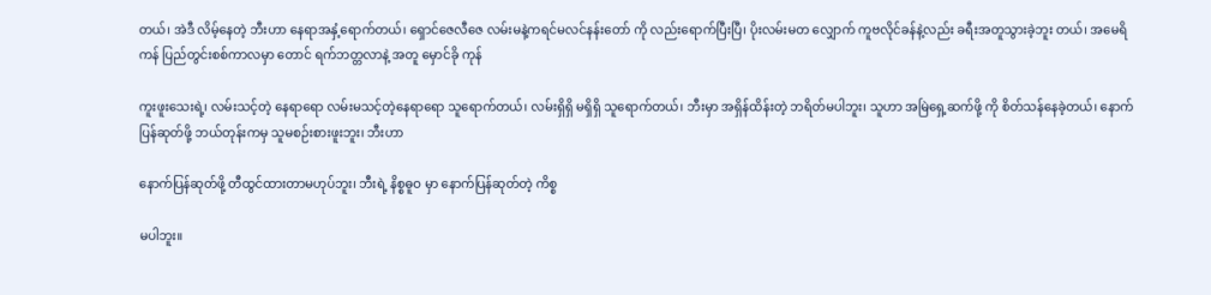တယ်၊ အဲဒီ လိမ့်နေတဲ့ ဘီးဟာ နေရာအနှံ့ရောက်တယ်၊ ရှောင်ဇေလီဇေ လမ်းမနဲ့ကရင်မလင်နန်းတော် ကို လည်းရောက်ပြီးပြီ၊ ပိုးလမ်းမတ လျှောက် ကူဗလိုင်ခန်နဲ့လည်း ခရီးအတူသွားခဲ့ဘူး တယ်၊ အမေရိကန် ပြည်တွင်းစစ်ကာလမှာ တောင် ရက်ဘတ္တလာနဲ့ အတူ မှောင်ခို ကုန်

ကူးဖူးသေးရဲ့၊ လမ်းသင့်တဲ့ နေရာရော လမ်းမသင့်တဲ့နေရာရော သူရောက်တယ်၊ လမ်းရှိရှိ မရှိရှိ သူရောက်တယ်၊ ဘီးမှာ အရှိန်ထိန်းတဲ့ ဘရိတ်မပါဘူး၊ သူဟာ အမြဲရှေ့ဆက်ဖို့ ကို စိတ်သန်နေခဲ့တယ်၊ နောက်ပြန်ဆုတ်ဖို့ ဘယ်တုန်းကမှ သူမစဉ်းစားဖူးဘူး၊ ဘီးဟာ

နောက်ပြန်ဆုတ်ဖို့ တီထွင်ထားတာမဟုပ်ဘူး၊ ဘီးရဲ့ နိစ္စဓူဝ မှာ နောက်ပြန်ဆုတ်တဲ့ ကိစ္စ

မပါဘူး။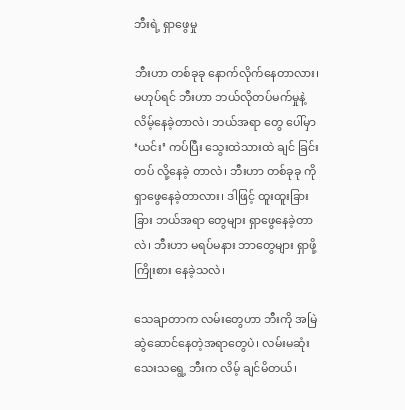ဘီးရဲ့ ရှာဖွေမှု

ဘီးဟာ တစ်ခုခု နောက်လိုက်နေတာလား၊ မဟုပ်ရင် ဘီးဟာ ဘယ်လိုတပ်မက်မှုနဲ့ လိမ့်နေခဲ့တာလဲ၊ ဘယ်အရာ တွေ ပေါ်မှာ ‘ယင်း’ ကပ်ပြီး သွေးထဲသားထဲ ချင် ခြင်းတပ် လို့နေခဲ့ တာလဲ၊ ဘီးဟာ တစ်ခုခု ကို ရှာဖွေနေခဲ့တာလား၊ ဒါဖြင့် ထူးထူးခြားခြား ဘယ်အရာ တွေများ ရှာဖွေနေခဲ့တာလဲ၊ ဘီးဟာ မရပ်မနား ဘာတွေများ ရှာဖို့ ကြိုးစား နေခဲ့သလဲ၊

သေချာတာက လမ်းတွေဟာ ဘီးကို အမြဲ ဆွဲဆောင်နေတဲ့အရာတွေပဲ၊ လမ်းမဆုံး သေးသရွေ့ ဘီးက လိမ့် ချင်မိတယ်၊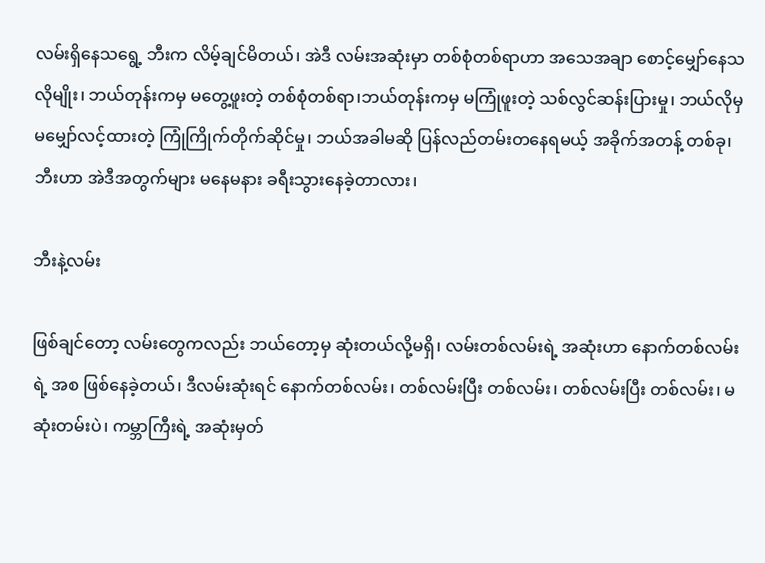လမ်းရှိနေသရွေ့ ဘီးက လိမ့်ချင်မိတယ်၊ အဲဒီ လမ်းအဆုံးမှာ တစ်စုံတစ်ရာဟာ အသေအချာ စောင့်မျှော်နေသလိုမျိုး၊ ဘယ်တုန်းကမှ မတွေ့ဖူးတဲ့ တစ်စုံတစ်ရာ၊ဘယ်တုန်းကမှ မကြုံဖူးတဲ့ သစ်လွင်ဆန်းပြားမှု၊ ဘယ်လိုမှ မမျှော်လင့်ထားတဲ့ ကြုံကြိုက်တိုက်ဆိုင်မှု၊ ဘယ်အခါမဆို ပြန်လည်တမ်းတနေရမယ့် အခိုက်အတန့် တစ်ခု၊ ဘီးဟာ အဲဒီအတွက်များ မနေမနား ခရီးသွားနေခဲ့တာလား၊

ဘီးနဲ့လမ်း

ဖြစ်ချင်တော့ လမ်းတွေကလည်း ဘယ်တော့မှ ဆုံးတယ်လို့မရှိ၊ လမ်းတစ်လမ်းရဲ့ အဆုံးဟာ နောက်တစ်လမ်းရဲ့ အစ ဖြစ်နေခဲ့တယ်၊ ဒီလမ်းဆုံးရင် နောက်တစ်လမ်း၊ တစ်လမ်းပြီး တစ်လမ်း၊ တစ်လမ်းပြီး တစ်လမ်း၊ မဆုံးတမ်းပဲ၊ ကမ္ဘာကြီးရဲ့ အဆုံးမှတ်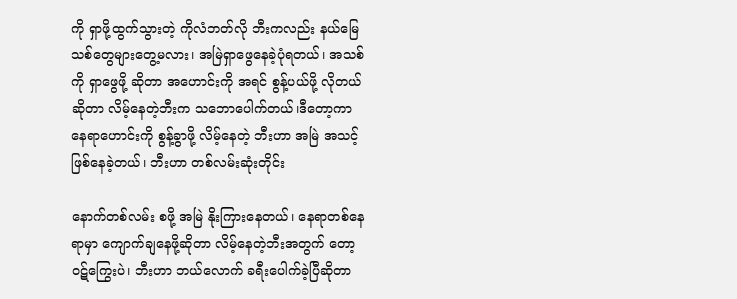ကို ရှာဖို့ထွက်သွားတဲ့ ကိုလံဘတ်လို ဘီးကလည်း နယ်မြေသစ်တွေများတွေ့မလား၊ အမြဲရှာဖွေနေခဲ့ပုံရတယ်၊ အသစ်ကို ရှာဖွေဖို့ ဆိုတာ အဟောင်းကို အရင် စွန့်ပယ်ဖို့ လိုတယ်ဆိုတာ လိမ့်နေတဲ့ဘီးက သဘောပေါက်တယ်၊ဒီတော့ကာ နေရာဟောင်းကို စွန့်ခွာဖို့ လိမ့်နေတဲ့ ဘီးဟာ အမြဲ အသင့်ဖြစ်နေခဲ့တယ်၊ ဘီးဟာ တစ်လမ်းဆုံးတိုင်း

နောက်တစ်လမ်း စဖို့ အမြဲ နိုးကြားနေတယ်၊ နေရာတစ်နေရာမှာ ကျောက်ချနေဖို့ဆိုတာ လိမ့်နေတဲ့ဘီးအတွက် တော့ ဝဋ်ကြွေးပဲ၊ ဘီးဟာ ဘယ်လောက် ခရီးပေါက်ခဲ့ပြီဆိုတာ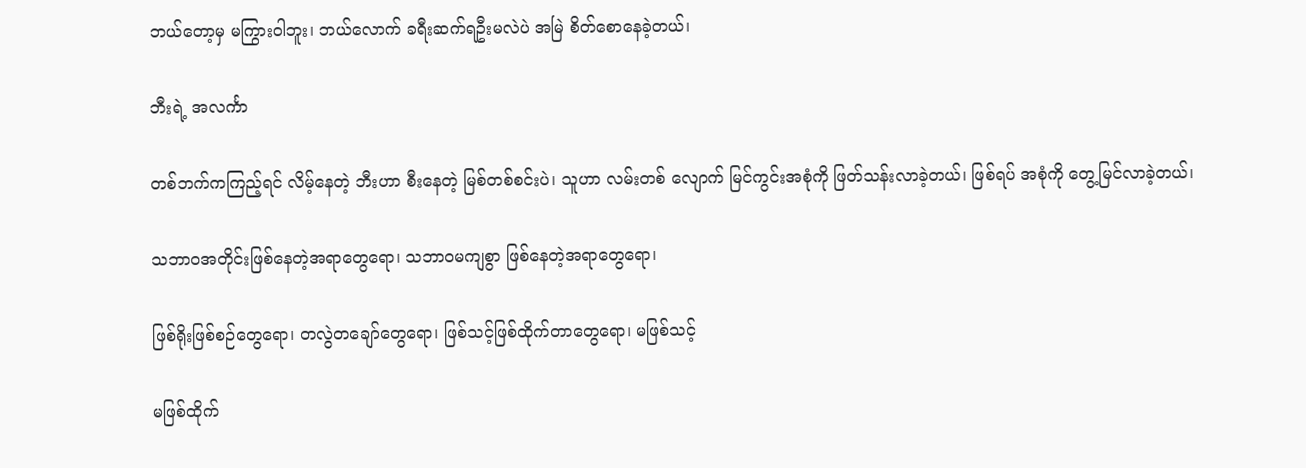ဘယ်တော့မှ မကြွားဝါဘူး၊ ဘယ်လောက် ခရီးဆက်ရဦးမလဲပဲ အမြဲ စိတ်စောနေခဲ့တယ်၊

ဘီးရဲ့ အလင်္ကာ

တစ်ဘက်ကကြည့်ရင် လိမ့်နေတဲ့ ဘီးဟာ စီးနေတဲ့ မြစ်တစ်စင်းပဲ၊ သူဟာ လမ်းတစ် လျောက် မြင်ကွင်းအစုံကို ဖြတ်သန်းလာခဲ့တယ်၊ ဖြစ်ရပ် အစုံကို တွေ့မြင်လာခဲ့တယ်၊

သဘာဝအတိုင်းဖြစ်နေတဲ့အရာတွေရော၊ သဘာဝမကျစွာ ဖြစ်နေတဲ့အရာတွေရော၊

ဖြစ်ရိုးဖြစ်စဉ်တွေရော၊ တလွဲတချော်တွေရော၊ ဖြစ်သင့်ဖြစ်ထိုက်တာတွေရော၊ မဖြစ်သင့်

မဖြစ်ထိုက်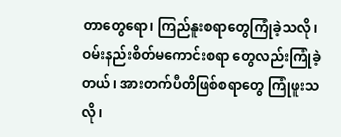တာတွေရော၊ ကြည်နူးစရာတွေကြုံခဲ့သလို၊ ဝမ်းနည်းစိတ်မကောင်းစရာ တွေလည်းကြုံခဲ့တယ်၊ အားတက်ပီတိဖြစ်စရာတွေ ကြုံဖူးသလို၊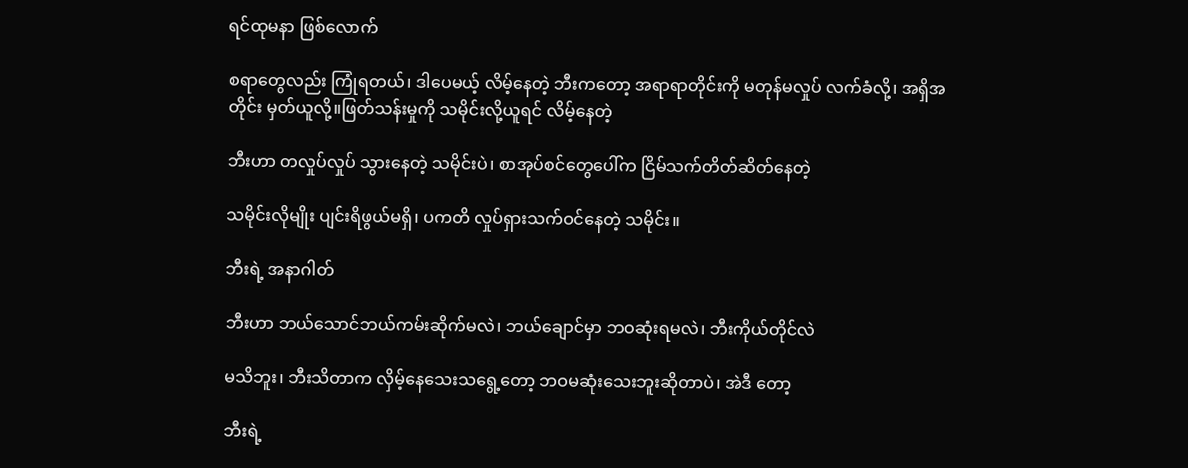ရင်ထုမနာ ဖြစ်လောက်

စရာတွေလည်း ကြုံရတယ်၊ ဒါပေမယ့် လိမ့်နေတဲ့ ဘီးကတော့ အရာရာတိုင်းကို မတုန်မလှုပ် လက်ခံလို့၊ အရှိအတိုင်း မှတ်ယူလို့။ဖြတ်သန်းမှုကို သမိုင်းလို့ယူရင် လိမ့်နေတဲ့

ဘီးဟာ တလှုပ်လှုပ် သွားနေတဲ့ သမိုင်းပဲ၊ စာအုပ်စင်တွေပေါ်က ငြိမ်သက်တိတ်ဆိတ်နေတဲ့

သမိုင်းလိုမျိုး ပျင်းရိဖွယ်မရှိ၊ ပကတိ လှုပ်ရှားသက်ဝင်နေတဲ့ သမိုင်း။

ဘီးရဲ့ အနာဂါတ်

ဘီးဟာ ဘယ်သောင်ဘယ်ကမ်းဆိုက်မလဲ၊ ဘယ်ချောင်မှာ ဘဝဆုံးရမလဲ၊ ဘီးကိုယ်တိုင်လဲ

မသိဘူး၊ ဘီးသိတာက လှိမ့်နေသေးသရွေ့တော့ ဘဝမဆုံးသေးဘူးဆိုတာပဲ၊ အဲဒီ တော့

ဘီးရဲ့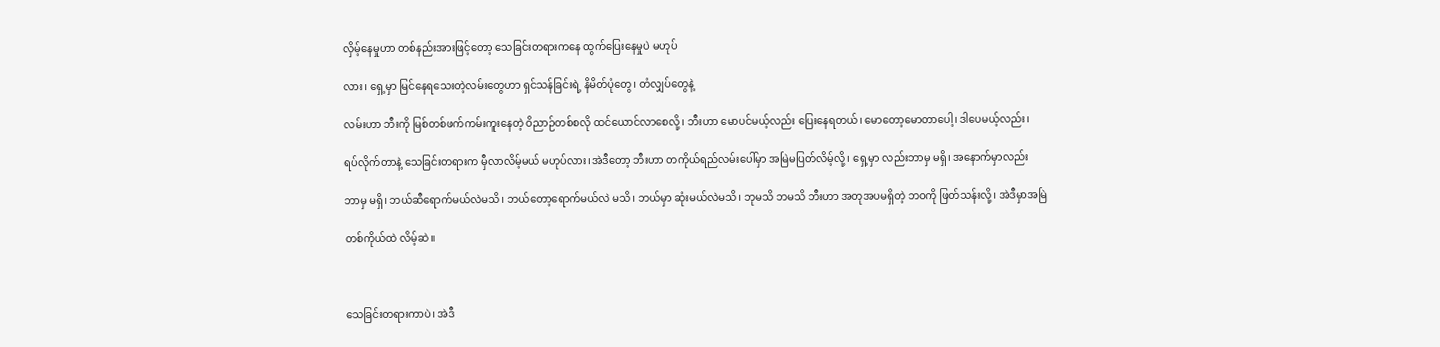လှိမ့်နေမှုဟာ တစ်နည်းအားဖြင့်တော့ သေခြင်းတရားကနေ ထွက်ပြေးနေမှုပဲ မဟုပ်

လား၊ ရှေ့မှာ မြင်နေရသေးတဲ့လမ်းတွေဟာ ရှင်သန်ခြင်းရဲ့ နိမိတ်ပုံတွေ၊ တံလျှပ်တွေနဲ့

လမ်းဟာ ဘီးကို မြစ်တစ်ဖက်ကမ်းကူးနေတဲ့ ဝိညာဉ်တစ်စလို ထင်ယောင်လာစေလို့၊ ဘီးဟာ မောပင်မယ့်လည်း ပြေးနေရတယ်၊ မောတော့မောတာပေါ့၊ ဒါပေမယ့်လည်း၊

ရပ်လိုက်တာနဲ့ သေခြင်းတရားက မှီလာလိမ့်မယ် မဟုပ်လား၊အဲဒီတော့ ဘီးဟာ တကိုယ်ရည်လမ်းပေါ်မှာ အမြဲမပြတ်လိမ့်လို့၊ ရှေ့မှာ လည်းဘာမှ မရှိ၊ အနောက်မှာလည်း

ဘာမှ မရှိ၊ ဘယ်ဆီရောက်မယ်လဲမသိ၊ ဘယ်တော့ရောက်မယ်လဲ မသိ၊ ဘယ်မှာ ဆုံးမယ်လဲမသိ၊ ဘုမသိ ဘမသိ ဘီးဟာ အတုအပမရှိတဲ့ ဘဝကို ဖြတ်သန်းလို့၊ အဲဒီမှာအမြဲ

တစ်ကိုယ်ထဲ လိမ့်ဆဲ။



သေခြင်းတရားကာပဲ၊ အဲဒီ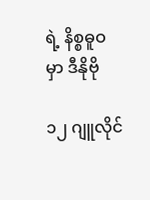ရဲ့ နိစ္စဓူဝ မှာ ဒီနိုဗို

၁၂ ဂျူလိုင်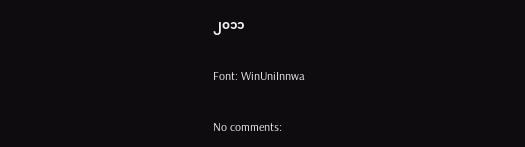၂၀၁၁

Font: WinUniInnwa

No comments: